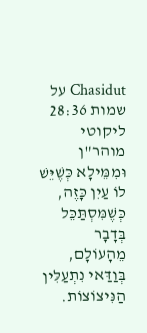Chasidut על שמות 28:36
ליקוטי מוהר"ן
וּמִמֵּילָא כְּשֶׁיֵּשׁ לוֹ עַיִן כָּזֶה, כְּשֶׁמִּסְתַּכֵּל בְּדָבָר מֵהָעוֹלָם, בְּוַדַּאי נִתְעַלִּין הַנִּיצוֹצוֹת.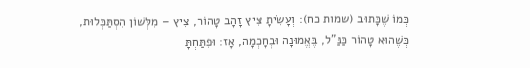כְּמוֹ שֶׁכָּתוּב (שמות כח): וְעָשִׂיתָ צִּיץ זָהָב טָהוֹר, צִיץ – מִלְּשׁוֹן הִסְתַּכְּלוּת, כְּשֶׁהוּא טָהוֹר כַּנַּ"ל, בֶּאֱמוּנָה וּבְחָכְמָה, אָז: וּפִתַּחְתָּ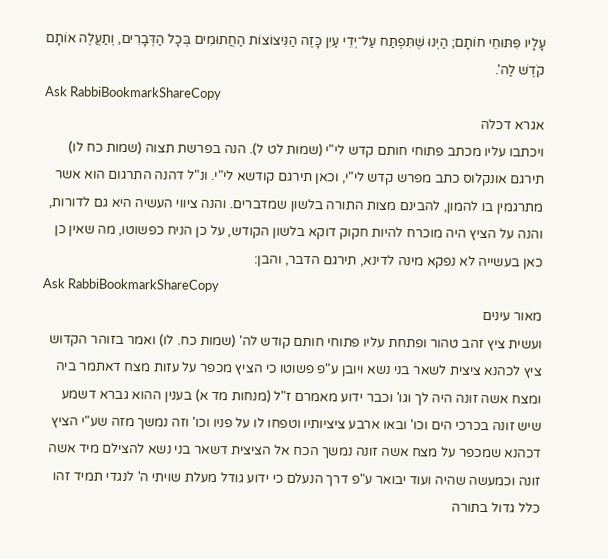עָלָיו פִּתּוּחֵי חוֹתָם; הַיְנוּ שֶׁתִּפְתַּח עַל־יְדֵי עַיִן כָּזֶה הַנִּיצוֹצוֹת הַחֲתוּמִים בְּכָל הַדְּבָרִים, וְתַעֲלֶה אוֹתָם קֹדֶשׁ לַה'.
Ask RabbiBookmarkShareCopy
אגרא דכלה
ויכתבו עליו מכתב פתוחי חותם קדש לי"י (שמות לט ל). הנה בפרשת תצוה (שמות כח לו) תירגם אונקלוס כתב מפרש קדש לי"י, וכאן תירגם קודשא לי"י. ונ"ל דהנה התרגום הוא אשר מתרגמין בו להמון, להבינם מצות התורה בלשון שמדברים. והנה ציווי העשיה היא גם לדורות, והנה על הציץ היה מוכרח להיות חקוק דוקא בלשון הקודש, על כן הניח כפשוטו, מה שאין כן כאן בעשייה לא נפקא מינה לדינא, תירגם הדבר, והבן:
Ask RabbiBookmarkShareCopy
מאור עינים
ועשית ציץ זהב טהור ופתחת עליו פתוחי חותם קודש לה' (שמות כח. לו) ואמר בזוהר הקדוש ציץ לכהנא ציצית לשאר בני נשא ויובן ע"פ פשוטו כי הציץ מכפר על עזות מצח דאתמר ביה ומצח אשה זונה היה לך וגו' וכבר ידוע מאמרם ז"ל (מנחות מד א) בענין ההוא גברא דשמע שיש זונה בכרכי הים וכו' ובאו ארבע ציציותיו וטפחו לו על פניו וכו' וזה נמשך מזה שע"י הציץ דכהנא שמכפר על מצח אשה זונה נמשך הכח אל הציצית דשאר בני נשא להצילם מיד אשה זונה וכמעשה שהיה ועוד יבואר ע"פ דרך הנעלם כי ידוע גודל מעלת שויתי ה' לנגדי תמיד זהו כלל גדול בתורה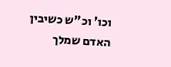וכו' וכ"ש כשיבין האדם שמלך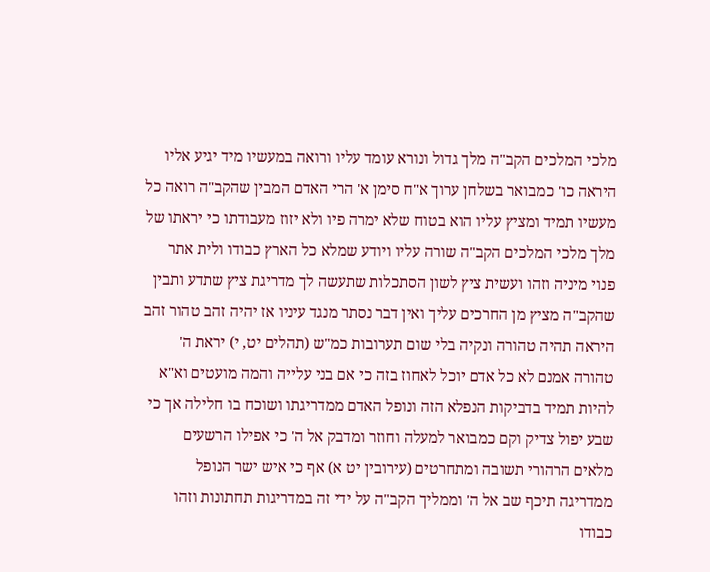מלכי המלכים הקב"ה מלך גדול ונורא עומד עליו ורואה במעשיו מיד יגיע אליו היראה כו' כמבואר בשלחן ערוך א"ח סימן א' הרי האדם המבין שהקב"ה רואה כל מעשיו תמיד ומציץ עליו הוא בטוח שלא ימרה פיו ולא יזוז מעבודתו כי יראתו של מלך מלכי המלכים הקב"ה שורה עליו ויודע שמלא כל הארץ כבודו ולית אתר פנוי מיניה וזהו ועשית ציץ לשון הסתכלות שתעשה לך מדריגת ציץ שתדע ותבין שהקב"ה מציץ מן החרכים עליך ואין דבר נסתר מנגד עיניו אז יהיה זהב טהור זהב היראה תהיה טהורה ונקיה בלי שום תערובות כמ"ש (תהלים יט, י) יראת ה' טהורה אמנם לא כל אדם יוכל לאחוז בזה כי אם בני עלייה והמה מועטים וא"א להיות תמיד בדביקות הנפלא הזה ונופל האדם ממדריגתו ושוכח בו חלילה אך כי שבע יפול צדיק וקם כמבואר למעלה וחוזר ומדבק אל ה' כי אפילו הרשעים מלאים הרהורי תשובה ומתחרטים (עירובין יט א) אף כי איש ישר הנופל ממדריגה תיכף שב אל ה' וממליך הקב"ה על ידי זה במדריגות תחתונות וזהו כבודו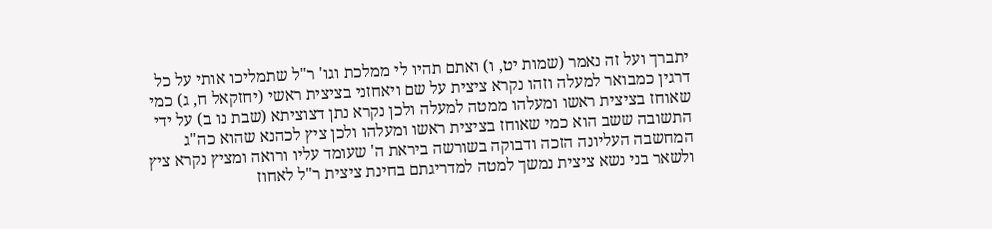יתברך ועל זה נאמר (שמות יט, ו) ואתם תהיו לי ממלכת וגו' ר"ל שתמליכו אותי על כל דרגין כמבואר למעלה וזהו נקרא ציצית על שם ויאחזני בציצית ראשי (יחזקאל ח, ג) כמי שאוחז בציצית ראשו ומעלהו ממטה למעלה ולכן נקרא נתן דצוציתא (שבת נו ב) על ידי התשובה ששב הוא כמי שאוחז בציצית ראשו ומעלהו ולכן ציץ לכהנא שהוא כה"ג המחשבה העליונה הזכה ודבוקה בשורשה ביראת ה' שעומד עליו ורואה ומציץ נקרא ציץ ולשאר בני נשא ציצית נמשך למטה למדריגתם בחינת ציצית ר"ל לאחוז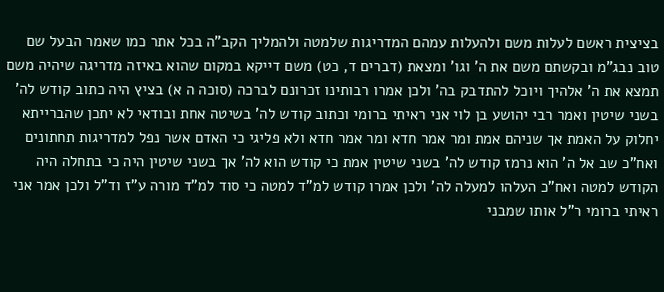בציצית ראשם לעלות משם ולהעלות עמהם המדריגות שלמטה ולהמליך הקב"ה בכל אתר כמו שאמר הבעל שם טוב נבג"מ ובקשתם משם את ה' וגו' ומצאת (דברים ד, כט) משם דייקא במקום שהוא באיזה מדריגה שיהיה משם תמצא את ה' אלהיך ויוכל להתדבק בה' ולכן אמרו רבותינו זכרונם לברכה (סוכה ה א) בציץ היה כתוב קודש לה' בשני שיטין ואמר רבי יהושע בן לוי אני ראיתי ברומי וכתוב קודש לה' בשיטה אחת ובודאי לא יתכן שהברייתא יחלוק על האמת אך שניהם אמת ומר אמר חדא ומר אמר חדא ולא פליגי כי האדם אשר נפל למדריגות תחתונים ואח"כ שב אל ה' הוא נרמז קודש לה' בשני שיטין אמת כי קודש הוא לה' אך בשני שיטין היה כי בתחלה היה הקודש למטה ואח"כ העלהו למעלה לה' ולכן אמרו קודש למ"ד למטה כי סוד למ"ד מורה ע"ז וד"ל ולכן אמר אני ראיתי ברומי ר"ל אותו שמבני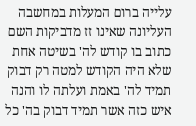עלייה ברום המעלות במחשבה העליונה שאינו זז מדביקות השם כתוב בו קודש לה' בשיטה אחת שלא היה הקודש למטה רק דבוק תמיד לה' באמת ועלתה לו והנה איש כזה אשר תמיד דבוק בה' כל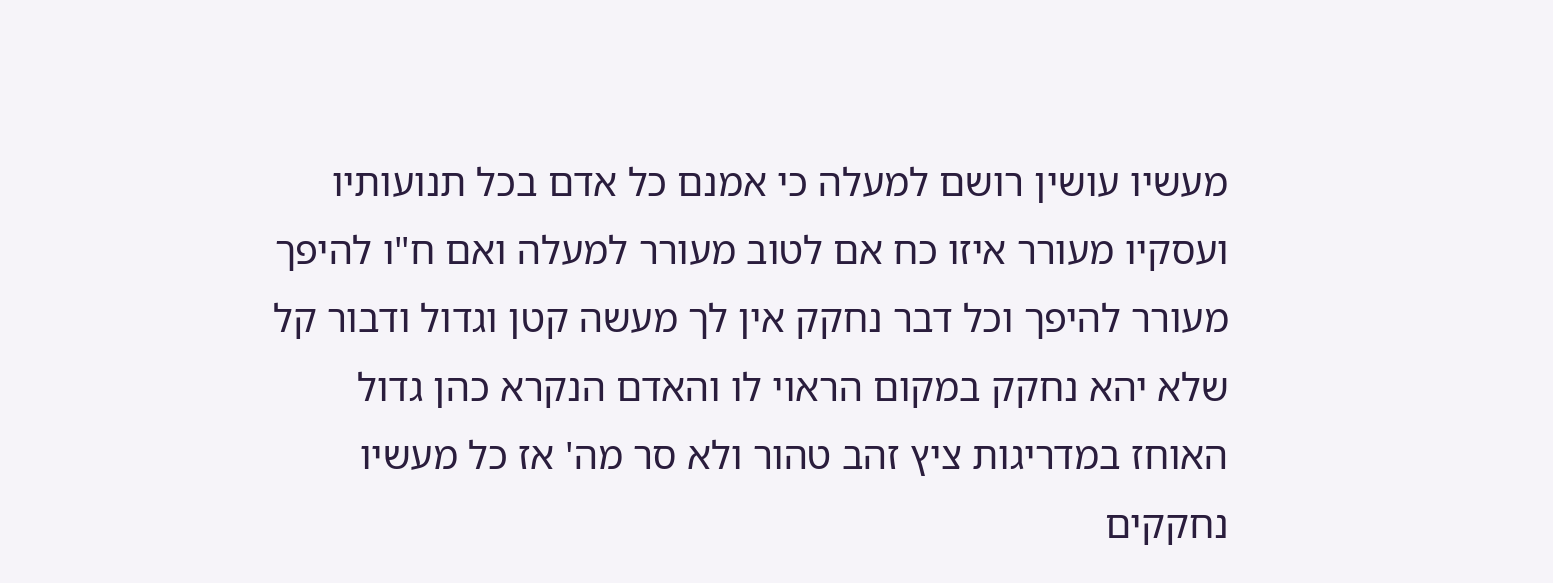מעשיו עושין רושם למעלה כי אמנם כל אדם בכל תנועותיו ועסקיו מעורר איזו כח אם לטוב מעורר למעלה ואם ח"ו להיפך מעורר להיפך וכל דבר נחקק אין לך מעשה קטן וגדול ודבור קל שלא יהא נחקק במקום הראוי לו והאדם הנקרא כהן גדול האוחז במדריגות ציץ זהב טהור ולא סר מה' אז כל מעשיו נחקקים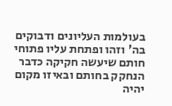בעולמות העליונים ודבוקים בה' וזהו ופתחת עליו פתוחי חותם שיעשה חקיקה כדבר הנחקק בחותם ובאיזו מקום יהיה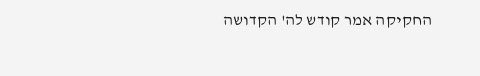החקיקה אמר קודש לה' הקדושה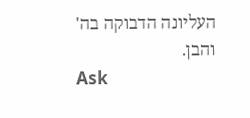העליונה הדבוקה בה' והבן.
Ask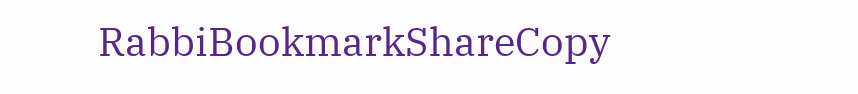RabbiBookmarkShareCopy